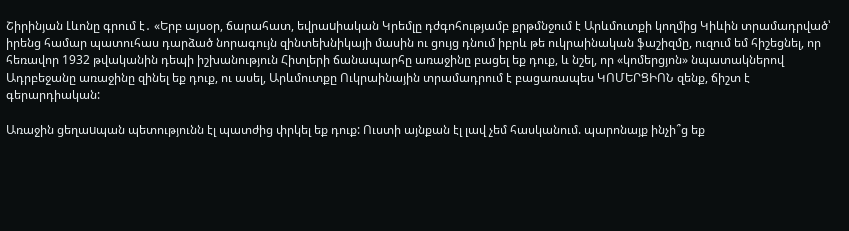Շիրինյան Լևոնը գրում է․ «Երբ այսօր, ճարահատ, եվրաuիական Կրեմլը դժգոհությամբ քրթմնջում է Արևմուտքի կողմից Կիևին տրամադրված՝ իրենց համար պատուհաս դարձած նորագույն զինտեխնիկայի մասին ու ցույց դնում իբրև թե ուկրաինական ֆաշիզմը, ուզում եմ հիշեցնել, որ հեռավոր 1932 թվականին դեպի իշխանություն Հիտլերի ճանապարհը առաջինը բացել եք դուք, և նշել, որ «կոմերցյոն» նպատակներով Ադրբեջանը առաջինը զինել եք դուք, ու ասել, Արևմուտքը Ուկրաինային տրամադրում է բացառապես ԿՈՄԵՐՑԻՈՆ զենք, ճիշտ է գերարդիական:

Առաջին ցեղաuպան պետությունն էլ պատժից փրկել եք դուք: Ուստի այնքան էլ լավ չեմ հասկանում. պարոնայք ինչի՞ց եք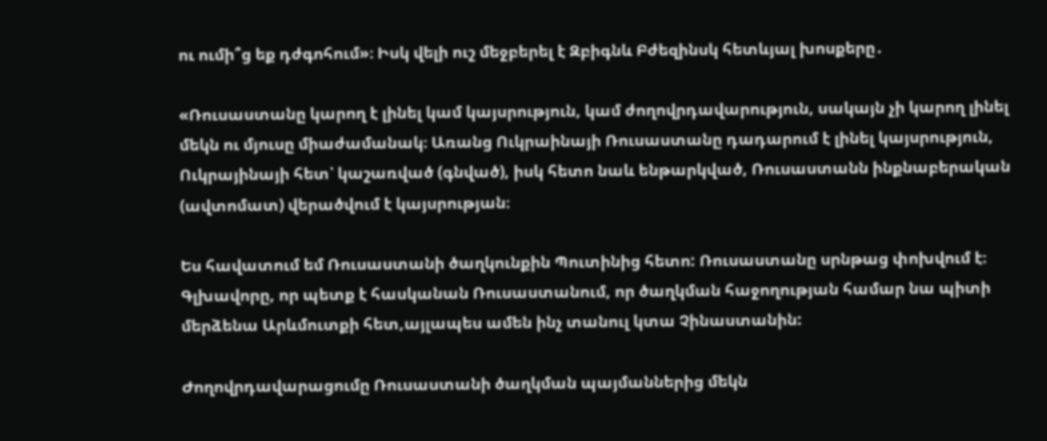ու ումի՞ց եք դժգոհում»։ Իսկ վելի ուշ մեջբերել է Զբիգնև Բժեզինսկ հետևյալ խոսքերը․

«Ռուսաստանը կարող է լինել կամ կայսրություն, կամ ժողովրդավարություն, սակայն չի կարող լինել մեկն ու մյուսը միաժամանակ։ Առանց Ուկրաինայի Ռուսաստանը դադարում է լինել կայսրություն, Ուկրայինայի հետ՝ կաշառված (գնված), իսկ հետո նաև ենթարկված, Ռուսաստանն ինքնաբերական (ավտոմատ) վերածվում է կայսրության։

Ես հավատում եմ Ռուսաստանի ծաղկունքին Պուտինից հետո: Ռուսաստանը սրնթաց փոխվում է։ Գլխավորը, որ պետք է հասկանան Ռուսաստանում, որ ծաղկման հաջողության համար նա պիտի մերձենա Արևմուտքի հետ,այլապես ամեն ինչ տանուլ կտա Չինաստանին:

Ժողովրդավարացումը Ռուսաստանի ծաղկման պայմաններից մեկն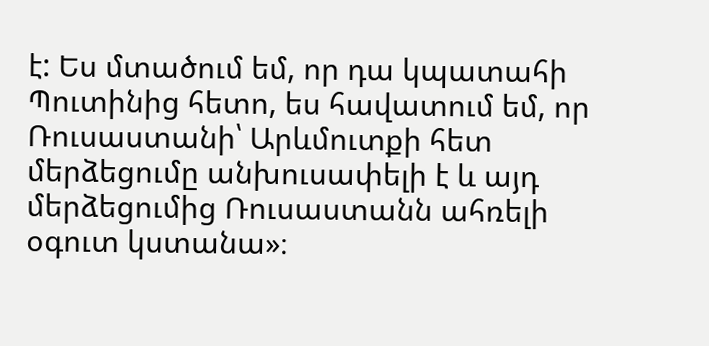է: Ես մտածում եմ, որ դա կպատահի Պուտինից հետո, ես հավատում եմ, որ Ռուսաստանի՝ Արևմուտքի հետ մերձեցումը անխուսափելի է և այդ մերձեցումից Ռուսաստանն ահռելի օգուտ կստանա»։